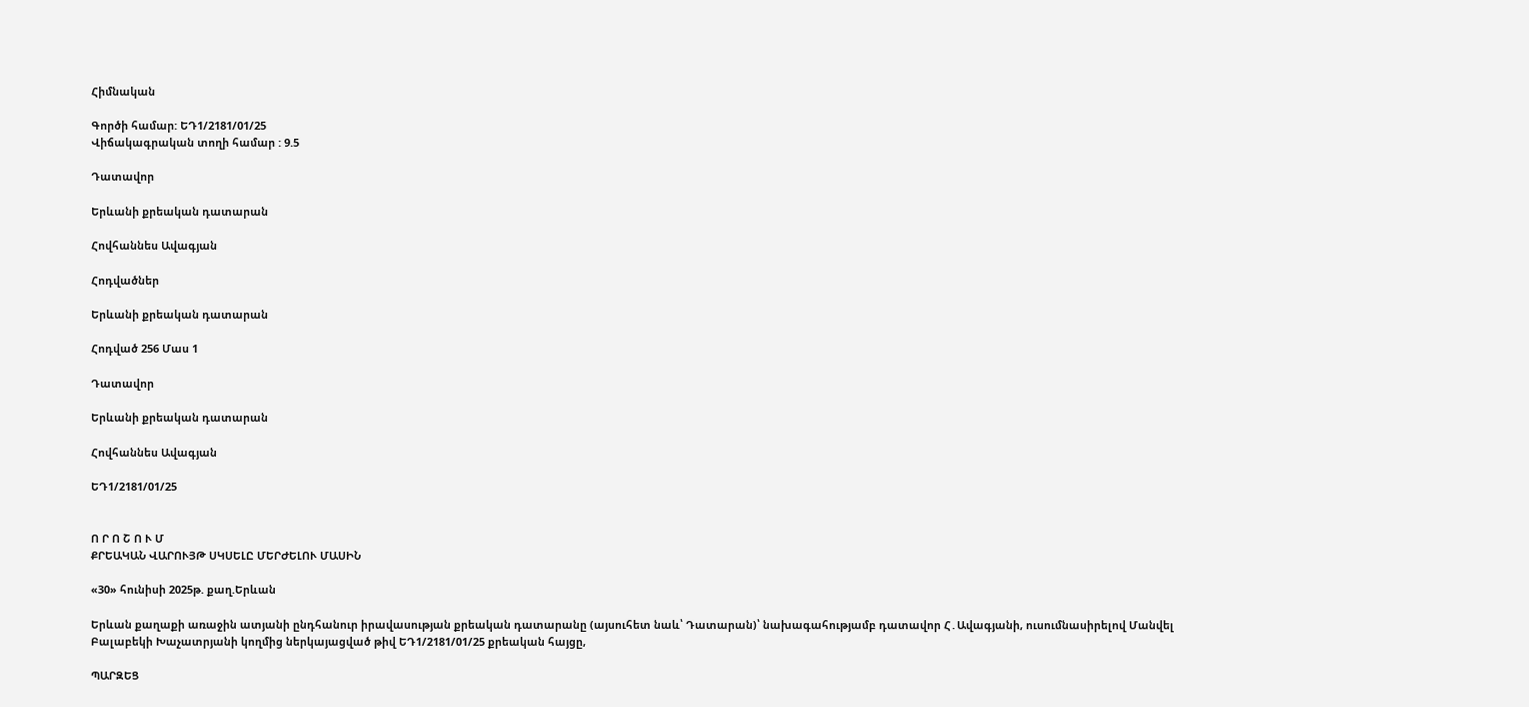Հիմնական

Գործի համար: ԵԴ1/2181/01/25
Վիճակագրական տողի համար : 9.5

Դատավոր

Երևանի քրեական դատարան

Հովհաննես Ավագյան

Հոդվածներ

Երևանի քրեական դատարան

Հոդված 256 Մաս 1

Դատավոր

Երևանի քրեական դատարան

Հովհաննես Ավագյան

ԵԴ1/2181/01/25


Ո Ր Ո Շ Ո Ւ Մ
ՔՐԵԱԿԱՆ ՎԱՐՈՒՅԹ ՍԿՍԵԼԸ ՄԵՐԺԵԼՈՒ ՄԱՍԻՆ

«30» հունիսի 2025թ. քաղ.Երևան

Երևան քաղաքի առաջին ատյանի ընդհանուր իրավասության քրեական դատարանը (այսուհետ նաև՝ Դատարան)՝ նախագահությամբ դատավոր Հ․Ավագյանի, ուսումնասիրելով Մանվել Բալաբեկի Խաչատրյանի կողմից ներկայացված թիվ ԵԴ1/2181/01/25 քրեական հայցը,

ՊԱՐԶԵՑ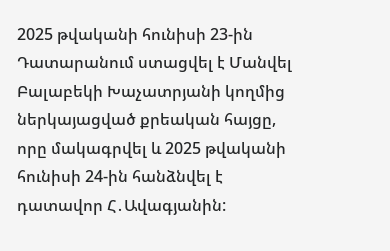2025 թվականի հունիսի 23-ին Դատարանում ստացվել է Մանվել Բալաբեկի Խաչատրյանի կողմից ներկայացված քրեական հայցը, որը մակագրվել և 2025 թվականի հունիսի 24-ին հանձնվել է դատավոր Հ․Ավագյանին: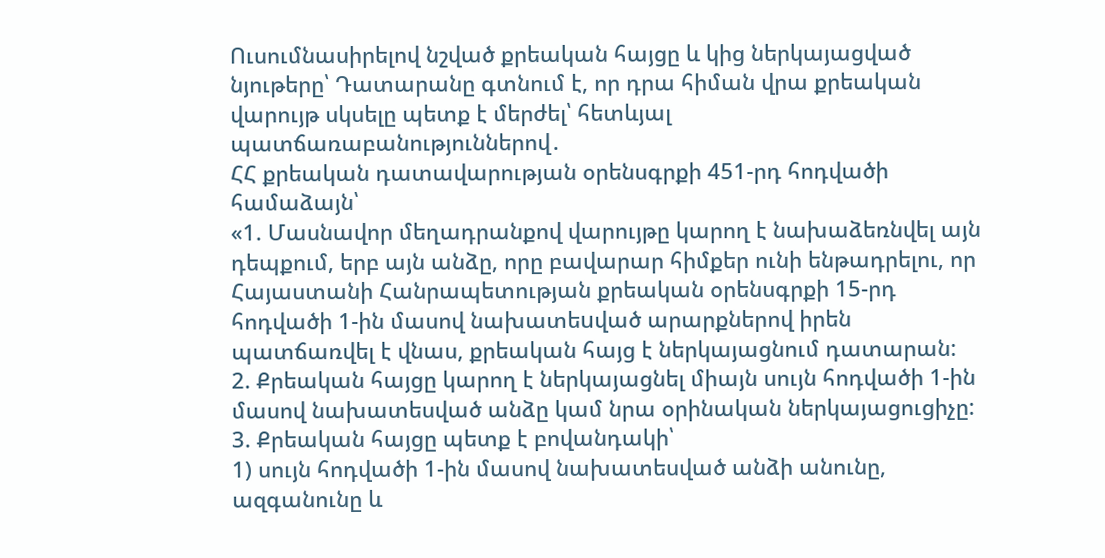Ուսումնասիրելով նշված քրեական հայցը և կից ներկայացված նյութերը՝ Դատարանը գտնում է, որ դրա հիման վրա քրեական վարույթ սկսելը պետք է մերժել՝ հետևյալ պատճառաբանություններով․
ՀՀ քրեական դատավարության օրենսգրքի 451-րդ հոդվածի համաձայն՝
«1. Մասնավոր մեղադրանքով վարույթը կարող է նախաձեռնվել այն դեպքում, երբ այն անձը, որը բավարար հիմքեր ունի ենթադրելու, որ Հայաստանի Հանրապետության քրեական օրենսգրքի 15-րդ հոդվածի 1-ին մասով նախատեuված արարքներով իրեն պատճառվել է վնաս, քրեական հայց է ներկայացնում դատարան:
2. Քրեական հայցը կարող է ներկայացնել միայն սույն հոդվածի 1-ին մասով նախատեսված անձը կամ նրա օրինական ներկայացուցիչը:
3. Քրեական հայցը պետք է բովանդակի՝
1) սույն հոդվածի 1-ին մասով նախատեսված անձի անունը, ազգանունը և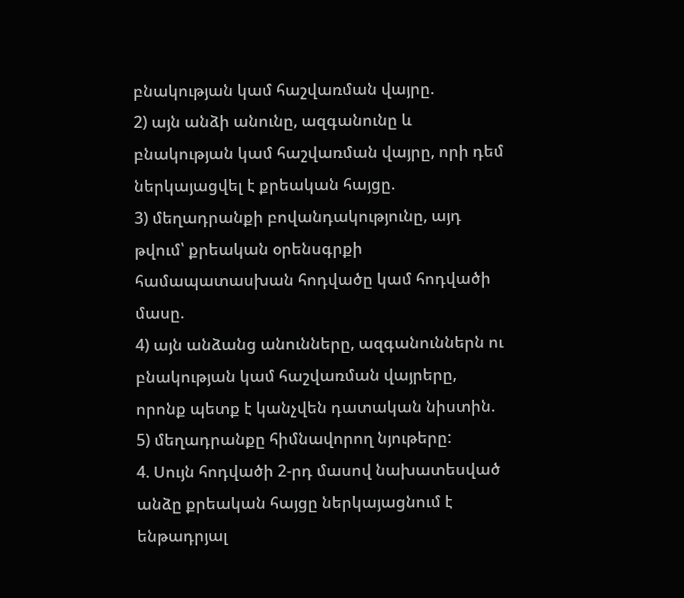բնակության կամ հաշվառման վայրը.
2) այն անձի անունը, ազգանունը և բնակության կամ հաշվառման վայրը, որի դեմ ներկայացվել է քրեական հայցը.
3) մեղադրանքի բովանդակությունը, այդ թվում՝ քրեական օրենսգրքի համապատասխան հոդվածը կամ հոդվածի մասը.
4) այն անձանց անունները, ազգանուններն ու բնակության կամ հաշվառման վայրերը, որոնք պետք է կանչվեն դատական նիստին.
5) մեղադրանքը հիմնավորող նյութերը:
4. Սույն հոդվածի 2-րդ մասով նախատեսված անձը քրեական հայցը ներկայացնում է ենթադրյալ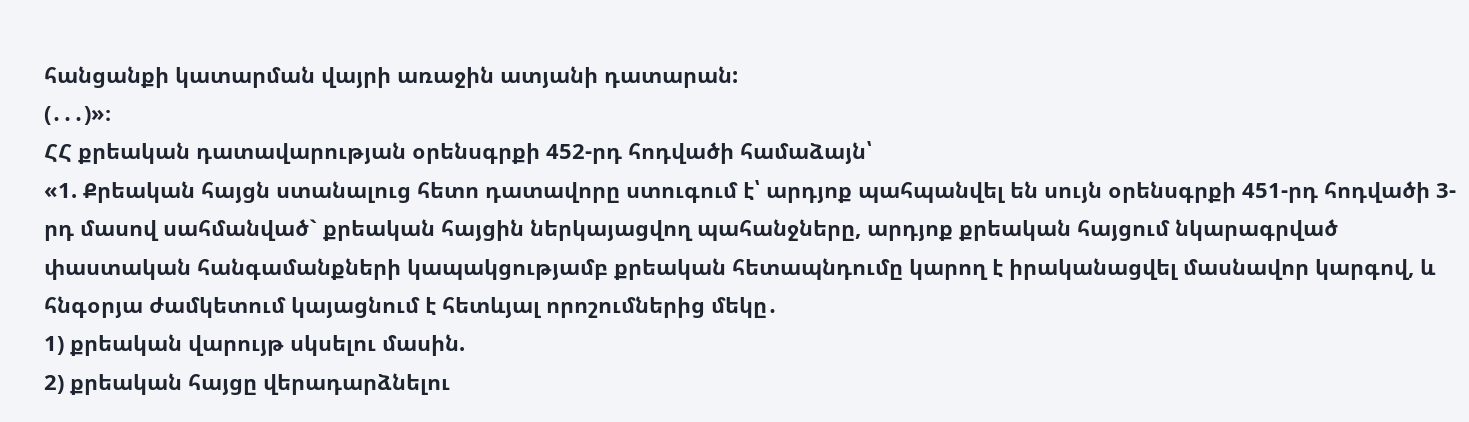հանցանքի կատարման վայրի առաջին ատյանի դատարան:
(․․․)»։
ՀՀ քրեական դատավարության օրենսգրքի 452-րդ հոդվածի համաձայն՝
«1. Քրեական հայցն ստանալուց հետո դատավորը ստուգում է՝ արդյոք պահպանվել են սույն օրենսգրքի 451-րդ հոդվածի 3-րդ մասով սահմանված` քրեական հայցին ներկայացվող պահանջները, արդյոք քրեական հայցում նկարագրված փաստական հանգամանքների կապակցությամբ քրեական հետապնդումը կարող է իրականացվել մասնավոր կարգով, և հնգօրյա ժամկետում կայացնում է հետևյալ որոշումներից մեկը․
1) քրեական վարույթ սկսելու մասին.
2) քրեական հայցը վերադարձնելու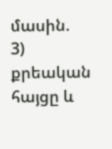մասին.
3) քրեական հայցը և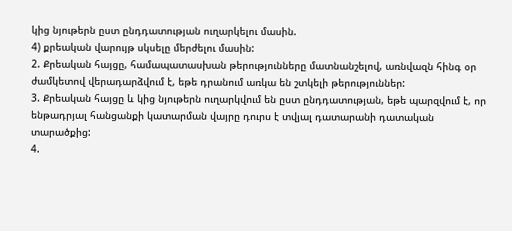կից նյութերն ըստ ընդդատության ուղարկելու մասին.
4) քրեական վարույթ սկսելը մերժելու մասին:
2. Քրեական հայցը, համապատասխան թերությունները մատնանշելով, առնվազն հինգ օր ժամկետով վերադարձվում է, եթե դրանում առկա են շտկելի թերություններ:
3. Քրեական հայցը և կից նյութերն ուղարկվում են ըստ ընդդատության, եթե պարզվում է, որ ենթադրյալ հանցանքի կատարման վայրը դուրս է տվյալ դատարանի դատական տարածքից:
4.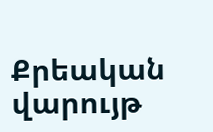Քրեական վարույթ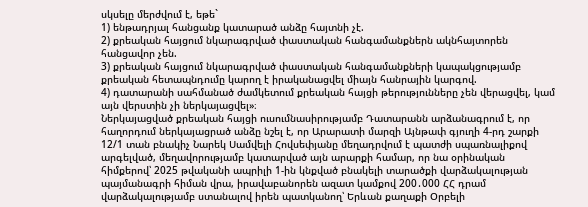սկսելը մերժվում է, եթե`
1) ենթադրյալ հանցանք կատարած անձը հայտնի չէ.
2) քրեական հայցում նկարագրված փաստական հանգամանքներն ակնհայտորեն հանցավոր չեն.
3) քրեական հայցում նկարագրված փաստական հանգամանքների կապակցությամբ քրեական հետապնդումը կարող է իրականացվել միայն հանրային կարգով.
4) դատարանի սահմանած ժամկետում քրեական հայցի թերությունները չեն վերացվել, կամ այն վերստին չի ներկայացվել»։
Ներկայացված քրեական հայցի ուսումնասիրությամբ Դատարանն արձանագրում է, որ հաղորդում ներկայացրած անձը նշել է, որ Արարատի մարզի Այնթափ գյուղի 4-րդ շարքի 12/1 տան բնակիչ Նարեկ Սամվելի Հովսեփյանը մեղադրվում է պատժի սպառնալիքով արգելված, մեղավորությամբ կատարված այն արարքի համար, որ նա օրինական հիմքերով՝ 2025 թվականի ապրիլի 1-ին կնքված բնակելի տարածքի վարձակալության պայմանագրի հիման վրա, իրավաբանորեն ազատ կամքով 200․000 ՀՀ դրամ վարձակալությամբ ստանալով իրեն պատկանող՝ Երևան քաղաքի Օրբելի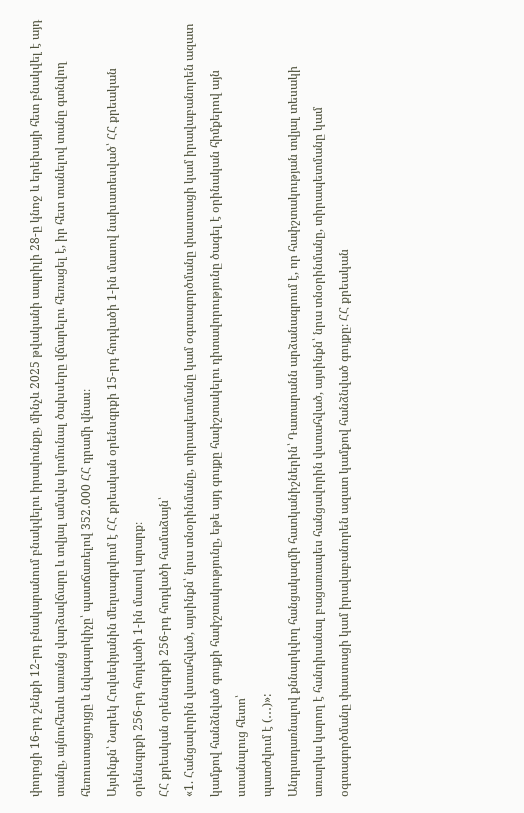փողոցի 16-րդ շենքի 12-րդ բնակարանում բնակվելու իրավունքը, մինչև 2025 թվականի ապրիլի 28-ը կնոջ և երեխայի հետ բնակվել է այդ տանը, այնուհետև առանց վարձավճարը և տվյալ ամսվա կոմունալ ծախսերը վճարելու հեռացել է, իր հետ տանելով տանը գտնվող հեռուստացույցը և նվագարկիչը՝ պատճառելով 352․000 ՀՀ դրամի վնաս։
Այսինքն՝ Նարեկ Հովսեփյանին մեղսագրվում է ՀՀ քրեական օրենսգրքի 15-րդ հոդվածի 1-ին մասով նախատեսված՝ ՀՀ քրեական օրենսգրքի 256-րդ հոդվածի 1-ին մասով արարք։
ՀՀ քրեական օրենսգրքի 256-րդ հոդվածի համաձայն՝
«1. Հանցավորին վստահված, այսինքն՝ նրա տնօրինմանը, տիրապետմանը կամ օգտագործմանը փաստացի կամ իրավաբանորեն ազատ կամքով հանձնված գույքի հափշտակությունը, եթե այդ գույքը հափշտակելու դիտավորությունը ծագել է օրինական հիմքերով այն ստանալուց հետո՝
պատժվում է (․․․)»:
Անդրադառնալով քննարկվող հանցակազմի հատկանիշներին՝ Դատարանն արձանագրում է, որ հափշտակության տվյալ տեսակի առարկա կարող է հանդիսանալ բացառապես հանցավորին վստահված, այսինքն՝ նրա տնօրինմանը, տիրապետմանը կամ օգտագործմանը փաստացի կամ իրավաբանորեն ազատ կամքով հանձնված գույքը։ ՀՀ քրեական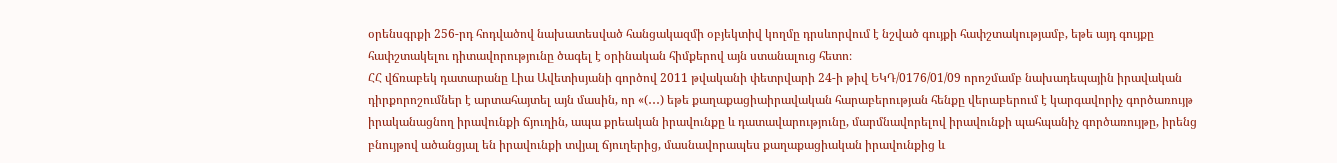օրենսգրքի 256-րդ հոդվածով նախատեսված հանցակազմի օբյեկտիվ կողմը դրսևորվում է նշված գույքի հափշտակությամբ, եթե այդ գույքը հափշտակելու դիտավորությունը ծագել է օրինական հիմքերով այն ստանալուց հետո։
ՀՀ վճռաբեկ դատարանը Լիա Ավետիսյանի գործով 2011 թվականի փետրվարի 24-ի թիվ ԵԿԴ/0176/01/09 որոշմամբ նախադեպային իրավական դիրքորոշումներ է արտահայտել այն մասին, որ «(․․․) եթե քաղաքացիաիրավական հարաբերության հենքը վերաբերում է կարգավորիչ գործառույթ իրականացնող իրավունքի ճյուղին, ապա քրեական իրավունքը և դատավարությունը, մարմնավորելով իրավունքի պահպանիչ գործառույթը, իրենց բնույթով ածանցյալ են իրավունքի տվյալ ճյուղերից, մասնավորապես քաղաքացիական իրավունքից և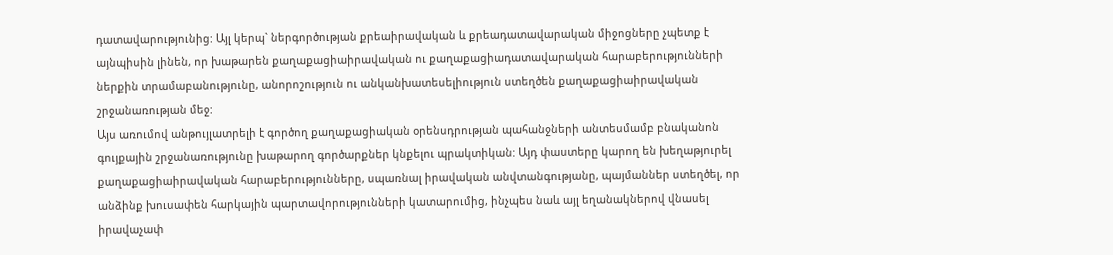դատավարությունից: Այլ կերպ` ներգործության քրեաիրավական և քրեադատավարական միջոցները չպետք է այնպիսին լինեն, որ խաթարեն քաղաքացիաիրավական ու քաղաքացիադատավարական հարաբերությունների ներքին տրամաբանությունը, անորոշություն ու անկանխատեսելիություն ստեղծեն քաղաքացիաիրավական շրջանառության մեջ:
Այս առումով անթույլատրելի է գործող քաղաքացիական օրենսդրության պահանջների անտեսմամբ բնականոն գույքային շրջանառությունը խաթարող գործարքներ կնքելու պրակտիկան: Այդ փաստերը կարող են խեղաթյուրել քաղաքացիաիրավական հարաբերությունները, սպառնալ իրավական անվտանգությանը, պայմաններ ստեղծել, որ անձինք խուսափեն հարկային պարտավորությունների կատարումից, ինչպես նաև այլ եղանակներով վնասել իրավաչափ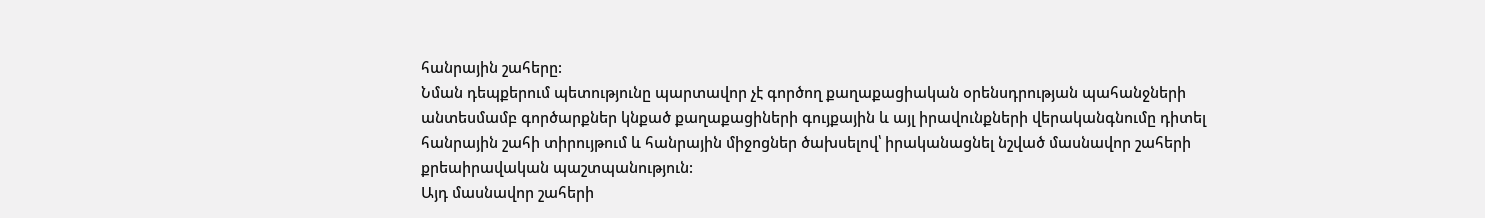հանրային շահերը:
Նման դեպքերում պետությունը պարտավոր չէ գործող քաղաքացիական օրենսդրության պահանջների անտեսմամբ գործարքներ կնքած քաղաքացիների գույքային և այլ իրավունքների վերականգնումը դիտել հանրային շահի տիրույթում և հանրային միջոցներ ծախսելով՝ իրականացնել նշված մասնավոր շահերի քրեաիրավական պաշտպանություն:
Այդ մասնավոր շահերի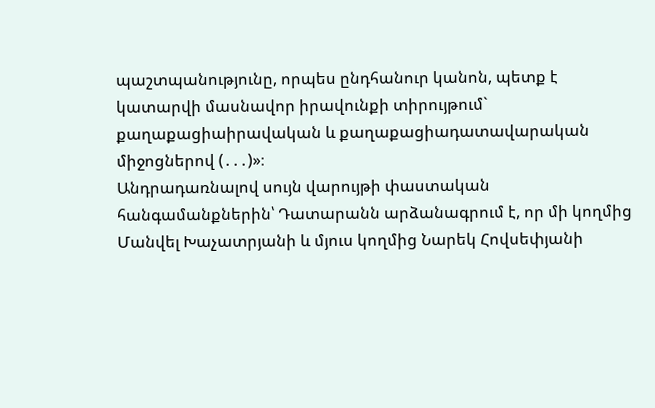պաշտպանությունը, որպես ընդհանուր կանոն, պետք է կատարվի մասնավոր իրավունքի տիրույթում` քաղաքացիաիրավական և քաղաքացիադատավարական միջոցներով (․․․)»։
Անդրադառնալով սույն վարույթի փաստական հանգամանքներին՝ Դատարանն արձանագրում է, որ մի կողմից Մանվել Խաչատրյանի և մյուս կողմից Նարեկ Հովսեփյանի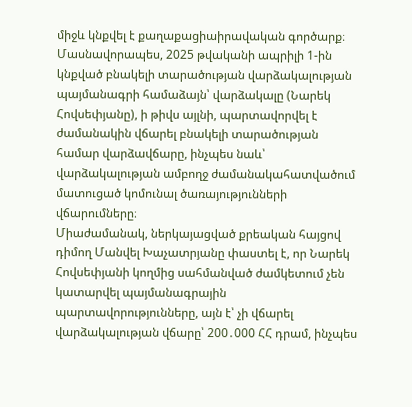միջև կնքվել է քաղաքացիաիրավական գործարք։ Մասնավորապես, 2025 թվականի ապրիլի 1-ին կնքված բնակելի տարածության վարձակալության պայմանագրի համաձայն՝ վարձակալը (Նարեկ Հովսեփյանը), ի թիվս այլնի, պարտավորվել է ժամանակին վճարել բնակելի տարածության համար վարձավճարը, ինչպես նաև՝ վարձակալության ամբողջ ժամանակահատվածում մատուցած կոմունալ ծառայությունների վճարումները։
Միաժամանակ, ներկայացված քրեական հայցով դիմող Մանվել Խաչատրյանը փաստել է, որ Նարեկ Հովսեփյանի կողմից սահմանված ժամկետում չեն կատարվել պայմանագրային պարտավորությունները, այն է՝ չի վճարել վարձակալության վճարը՝ 200․000 ՀՀ դրամ, ինչպես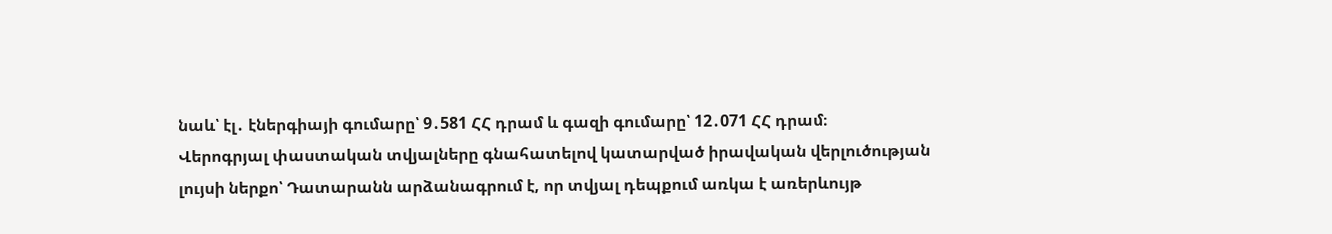նաև՝ էլ․ էներգիայի գումարը՝ 9․581 ՀՀ դրամ և գազի գումարը՝ 12․071 ՀՀ դրամ։
Վերոգրյալ փաստական տվյալները գնահատելով կատարված իրավական վերլուծության լույսի ներքո՝ Դատարանն արձանագրում է, որ տվյալ դեպքում առկա է առերևույթ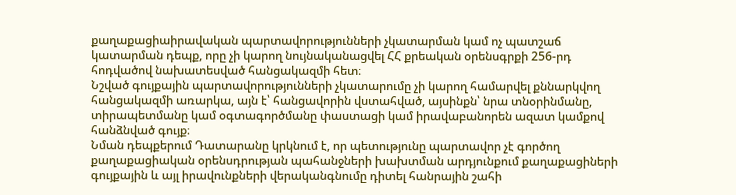քաղաքացիաիրավական պարտավորությունների չկատարման կամ ոչ պատշաճ կատարման դեպք, որը չի կարող նույնականացվել ՀՀ քրեական օրենսգրքի 256-րդ հոդվածով նախատեսված հանցակազմի հետ։
Նշված գույքային պարտավորությունների չկատարումը չի կարող համարվել քննարկվող հանցակազմի առարկա, այն է՝ հանցավորին վստահված, այսինքն՝ նրա տնօրինմանը, տիրապետմանը կամ օգտագործմանը փաստացի կամ իրավաբանորեն ազատ կամքով հանձնված գույք։
Նման դեպքերում Դատարանը կրկնում է, որ պետությունը պարտավոր չէ գործող քաղաքացիական օրենսդրության պահանջների խախտման արդյունքում քաղաքացիների գույքային և այլ իրավունքների վերականգնումը դիտել հանրային շահի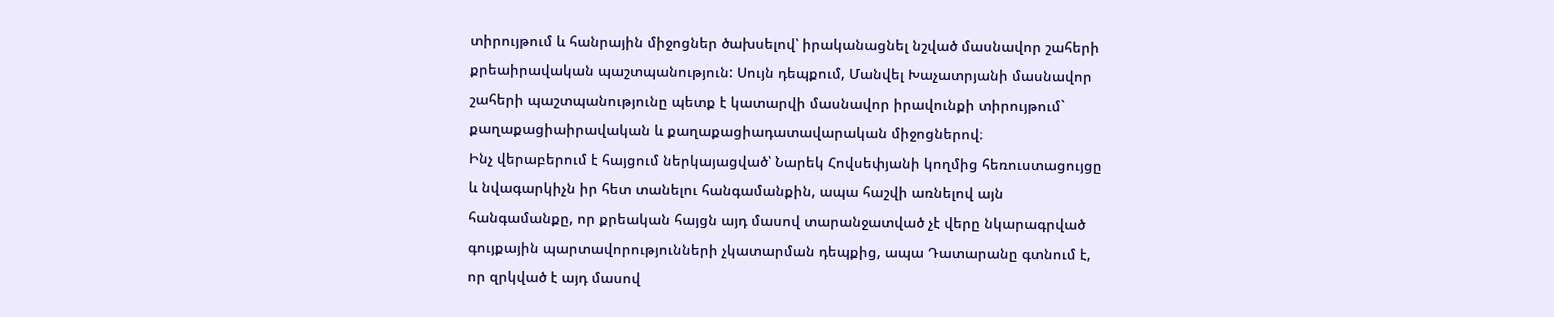տիրույթում և հանրային միջոցներ ծախսելով՝ իրականացնել նշված մասնավոր շահերի քրեաիրավական պաշտպանություն: Սույն դեպքում, Մանվել Խաչատրյանի մասնավոր շահերի պաշտպանությունը պետք է կատարվի մասնավոր իրավունքի տիրույթում` քաղաքացիաիրավական և քաղաքացիադատավարական միջոցներով։
Ինչ վերաբերում է հայցում ներկայացված՝ Նարեկ Հովսեփյանի կողմից հեռուստացույցը և նվագարկիչն իր հետ տանելու հանգամանքին, ապա հաշվի առնելով այն հանգամանքը, որ քրեական հայցն այդ մասով տարանջատված չէ վերը նկարագրված գույքային պարտավորությունների չկատարման դեպքից, ապա Դատարանը գտնում է, որ զրկված է այդ մասով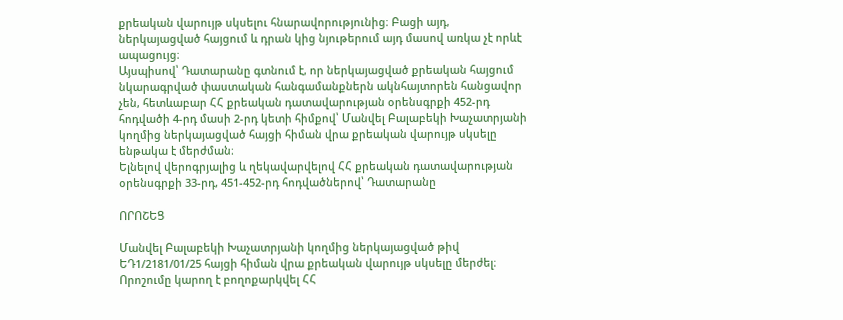քրեական վարույթ սկսելու հնարավորությունից։ Բացի այդ, ներկայացված հայցում և դրան կից նյութերում այդ մասով առկա չէ որևէ ապացույց։
Այսպիսով՝ Դատարանը գտնում է, որ ներկայացված քրեական հայցում նկարագրված փաստական հանգամանքներն ակնհայտորեն հանցավոր չեն, հետևաբար ՀՀ քրեական դատավարության օրենսգրքի 452-րդ հոդվածի 4-րդ մասի 2-րդ կետի հիմքով՝ Մանվել Բալաբեկի Խաչատրյանի կողմից ներկայացված հայցի հիման վրա քրեական վարույթ սկսելը ենթակա է մերժման։
Ելնելով վերոգրյալից և ղեկավարվելով ՀՀ քրեական դատավարության օրենսգրքի 33-րդ, 451-452-րդ հոդվածներով՝ Դատարանը

ՈՐՈՇԵՑ

Մանվել Բալաբեկի Խաչատրյանի կողմից ներկայացված թիվ ԵԴ1/2181/01/25 հայցի հիման վրա քրեական վարույթ սկսելը մերժել։
Որոշումը կարող է բողոքարկվել ՀՀ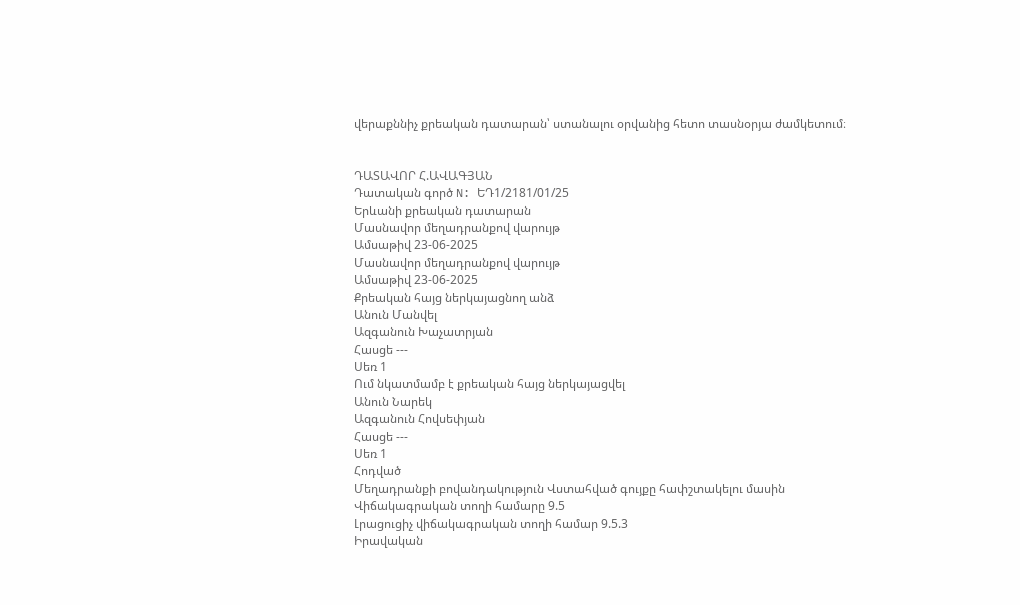վերաքննիչ քրեական դատարան՝ ստանալու օրվանից հետո տասնօրյա ժամկետում։


ԴԱՏԱՎՈՐ Հ.ԱՎԱԳՅԱՆ
Դատական գործ N: ԵԴ1/2181/01/25
Երևանի քրեական դատարան
Մասնավոր մեղադրանքով վարույթ
Ամսաթիվ 23-06-2025
Մասնավոր մեղադրանքով վարույթ
Ամսաթիվ 23-06-2025
Քրեական հայց ներկայացնող անձ
Անուն Մանվել
Ազգանուն Խաչատրյան
Հասցե ---
Սեռ 1
Ում նկատմամբ է քրեական հայց ներկայացվել
Անուն Նարեկ
Ազգանուն Հովսեփյան
Հասցե ---
Սեռ 1
Հոդված
Մեղադրանքի բովանդակություն Վստահված գույքը հափշտակելու մասին
Վիճակագրական տողի համարը 9.5
Լրացուցիչ վիճակագրական տողի համար 9.5.3
Իրավական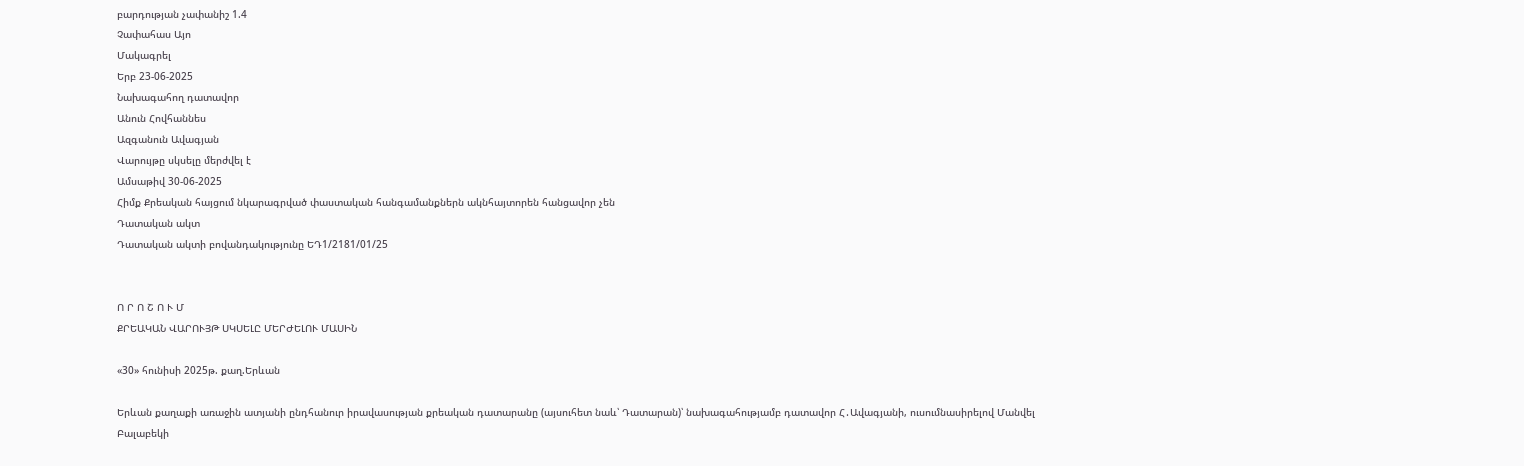բարդության չափանիշ 1.4
Չափահաս Այո
Մակագրել
Երբ 23-06-2025
Նախագահող դատավոր
Անուն Հովհաննես
Ազգանուն Ավագյան
Վարույթը սկսելը մերժվել է
Ամսաթիվ 30-06-2025
Հիմք Քրեական հայցում նկարագրված փաստական հանգամանքներն ակնհայտորեն հանցավոր չեն
Դատական ակտ
Դատական ակտի բովանդակությունը ԵԴ1/2181/01/25


Ո Ր Ո Շ Ո Ւ Մ
ՔՐԵԱԿԱՆ ՎԱՐՈՒՅԹ ՍԿՍԵԼԸ ՄԵՐԺԵԼՈՒ ՄԱՍԻՆ

«30» հունիսի 2025թ. քաղ.Երևան

Երևան քաղաքի առաջին ատյանի ընդհանուր իրավասության քրեական դատարանը (այսուհետ նաև՝ Դատարան)՝ նախագահությամբ դատավոր Հ․Ավագյանի, ուսումնասիրելով Մանվել Բալաբեկի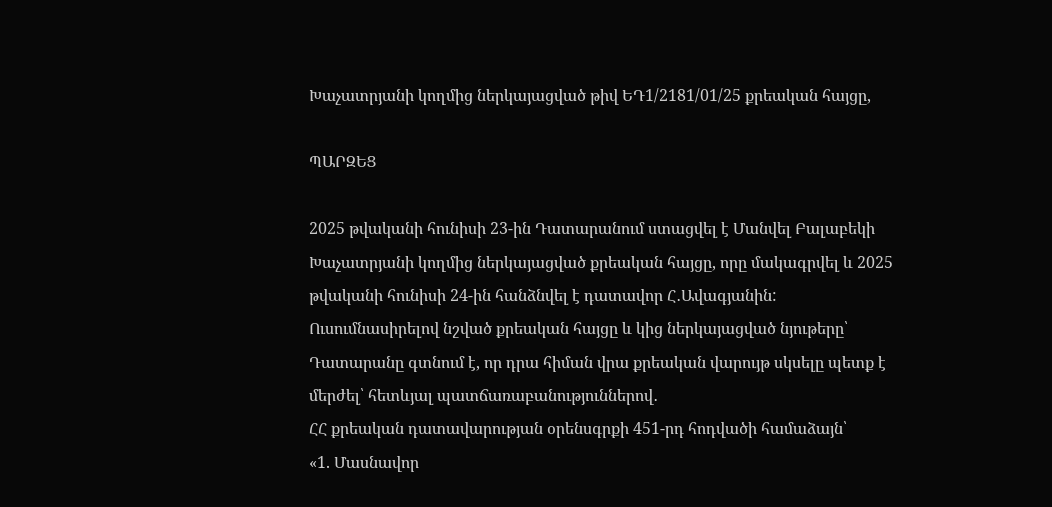Խաչատրյանի կողմից ներկայացված թիվ ԵԴ1/2181/01/25 քրեական հայցը,

ՊԱՐԶԵՑ

2025 թվականի հունիսի 23-ին Դատարանում ստացվել է Մանվել Բալաբեկի Խաչատրյանի կողմից ներկայացված քրեական հայցը, որը մակագրվել և 2025 թվականի հունիսի 24-ին հանձնվել է դատավոր Հ․Ավագյանին:
Ուսումնասիրելով նշված քրեական հայցը և կից ներկայացված նյութերը՝ Դատարանը գտնում է, որ դրա հիման վրա քրեական վարույթ սկսելը պետք է մերժել՝ հետևյալ պատճառաբանություններով․
ՀՀ քրեական դատավարության օրենսգրքի 451-րդ հոդվածի համաձայն՝
«1. Մասնավոր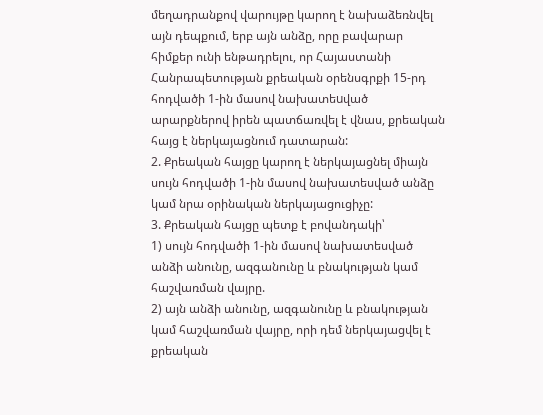մեղադրանքով վարույթը կարող է նախաձեռնվել այն դեպքում, երբ այն անձը, որը բավարար հիմքեր ունի ենթադրելու, որ Հայաստանի Հանրապետության քրեական օրենսգրքի 15-րդ հոդվածի 1-ին մասով նախատեuված արարքներով իրեն պատճառվել է վնաս, քրեական հայց է ներկայացնում դատարան:
2. Քրեական հայցը կարող է ներկայացնել միայն սույն հոդվածի 1-ին մասով նախատեսված անձը կամ նրա օրինական ներկայացուցիչը:
3. Քրեական հայցը պետք է բովանդակի՝
1) սույն հոդվածի 1-ին մասով նախատեսված անձի անունը, ազգանունը և բնակության կամ հաշվառման վայրը.
2) այն անձի անունը, ազգանունը և բնակության կամ հաշվառման վայրը, որի դեմ ներկայացվել է քրեական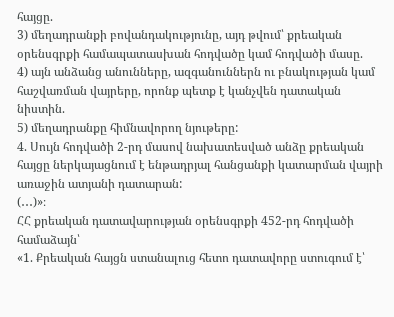հայցը.
3) մեղադրանքի բովանդակությունը, այդ թվում՝ քրեական օրենսգրքի համապատասխան հոդվածը կամ հոդվածի մասը.
4) այն անձանց անունները, ազգանուններն ու բնակության կամ հաշվառման վայրերը, որոնք պետք է կանչվեն դատական նիստին.
5) մեղադրանքը հիմնավորող նյութերը:
4. Սույն հոդվածի 2-րդ մասով նախատեսված անձը քրեական հայցը ներկայացնում է ենթադրյալ հանցանքի կատարման վայրի առաջին ատյանի դատարան:
(․․․)»։
ՀՀ քրեական դատավարության օրենսգրքի 452-րդ հոդվածի համաձայն՝
«1. Քրեական հայցն ստանալուց հետո դատավորը ստուգում է՝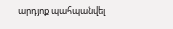արդյոք պահպանվել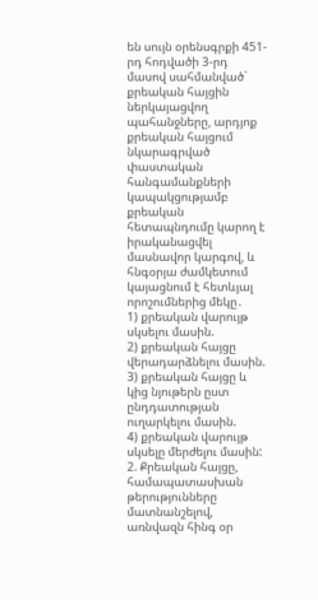են սույն օրենսգրքի 451-րդ հոդվածի 3-րդ մասով սահմանված` քրեական հայցին ներկայացվող պահանջները, արդյոք քրեական հայցում նկարագրված փաստական հանգամանքների կապակցությամբ քրեական հետապնդումը կարող է իրականացվել մասնավոր կարգով, և հնգօրյա ժամկետում կայացնում է հետևյալ որոշումներից մեկը․
1) քրեական վարույթ սկսելու մասին.
2) քրեական հայցը վերադարձնելու մասին.
3) քրեական հայցը և կից նյութերն ըստ ընդդատության ուղարկելու մասին.
4) քրեական վարույթ սկսելը մերժելու մասին:
2. Քրեական հայցը, համապատասխան թերությունները մատնանշելով, առնվազն հինգ օր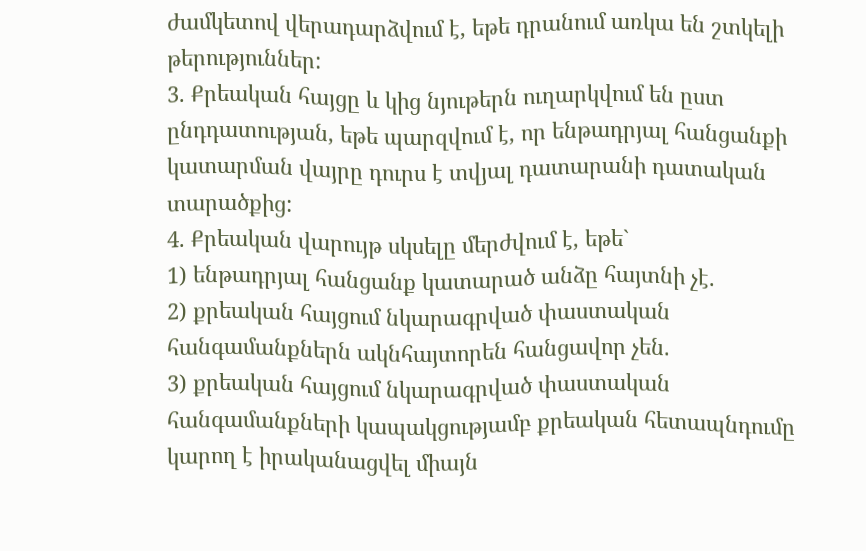ժամկետով վերադարձվում է, եթե դրանում առկա են շտկելի թերություններ:
3. Քրեական հայցը և կից նյութերն ուղարկվում են ըստ ընդդատության, եթե պարզվում է, որ ենթադրյալ հանցանքի կատարման վայրը դուրս է տվյալ դատարանի դատական տարածքից:
4. Քրեական վարույթ սկսելը մերժվում է, եթե`
1) ենթադրյալ հանցանք կատարած անձը հայտնի չէ.
2) քրեական հայցում նկարագրված փաստական հանգամանքներն ակնհայտորեն հանցավոր չեն.
3) քրեական հայցում նկարագրված փաստական հանգամանքների կապակցությամբ քրեական հետապնդումը կարող է իրականացվել միայն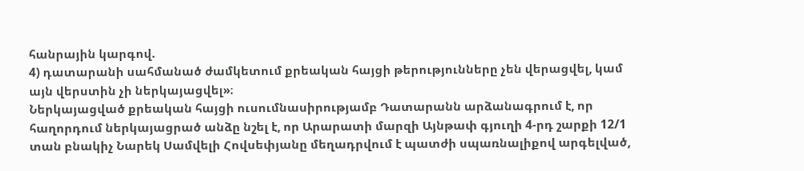հանրային կարգով.
4) դատարանի սահմանած ժամկետում քրեական հայցի թերությունները չեն վերացվել, կամ այն վերստին չի ներկայացվել»։
Ներկայացված քրեական հայցի ուսումնասիրությամբ Դատարանն արձանագրում է, որ հաղորդում ներկայացրած անձը նշել է, որ Արարատի մարզի Այնթափ գյուղի 4-րդ շարքի 12/1 տան բնակիչ Նարեկ Սամվելի Հովսեփյանը մեղադրվում է պատժի սպառնալիքով արգելված,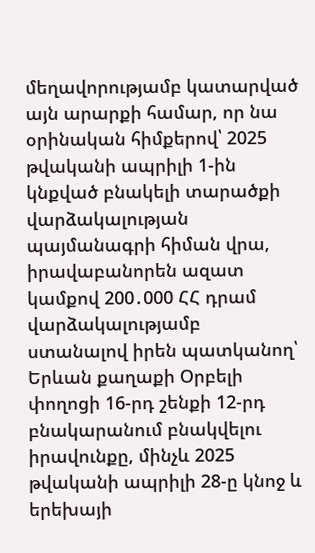մեղավորությամբ կատարված այն արարքի համար, որ նա օրինական հիմքերով՝ 2025 թվականի ապրիլի 1-ին կնքված բնակելի տարածքի վարձակալության պայմանագրի հիման վրա, իրավաբանորեն ազատ կամքով 200․000 ՀՀ դրամ վարձակալությամբ ստանալով իրեն պատկանող՝ Երևան քաղաքի Օրբելի փողոցի 16-րդ շենքի 12-րդ բնակարանում բնակվելու իրավունքը, մինչև 2025 թվականի ապրիլի 28-ը կնոջ և երեխայի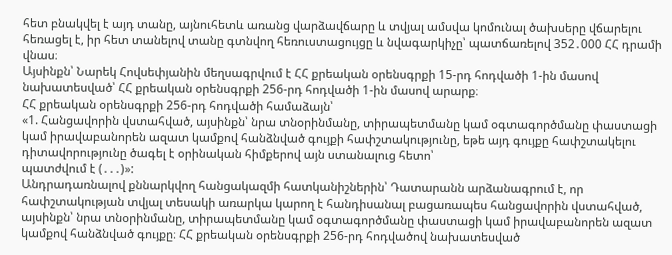հետ բնակվել է այդ տանը, այնուհետև առանց վարձավճարը և տվյալ ամսվա կոմունալ ծախսերը վճարելու հեռացել է, իր հետ տանելով տանը գտնվող հեռուստացույցը և նվագարկիչը՝ պատճառելով 352․000 ՀՀ դրամի վնաս։
Այսինքն՝ Նարեկ Հովսեփյանին մեղսագրվում է ՀՀ քրեական օրենսգրքի 15-րդ հոդվածի 1-ին մասով նախատեսված՝ ՀՀ քրեական օրենսգրքի 256-րդ հոդվածի 1-ին մասով արարք։
ՀՀ քրեական օրենսգրքի 256-րդ հոդվածի համաձայն՝
«1. Հանցավորին վստահված, այսինքն՝ նրա տնօրինմանը, տիրապետմանը կամ օգտագործմանը փաստացի կամ իրավաբանորեն ազատ կամքով հանձնված գույքի հափշտակությունը, եթե այդ գույքը հափշտակելու դիտավորությունը ծագել է օրինական հիմքերով այն ստանալուց հետո՝
պատժվում է (․․․)»:
Անդրադառնալով քննարկվող հանցակազմի հատկանիշներին՝ Դատարանն արձանագրում է, որ հափշտակության տվյալ տեսակի առարկա կարող է հանդիսանալ բացառապես հանցավորին վստահված, այսինքն՝ նրա տնօրինմանը, տիրապետմանը կամ օգտագործմանը փաստացի կամ իրավաբանորեն ազատ կամքով հանձնված գույքը։ ՀՀ քրեական օրենսգրքի 256-րդ հոդվածով նախատեսված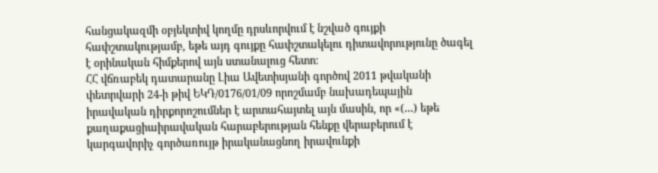հանցակազմի օբյեկտիվ կողմը դրսևորվում է նշված գույքի հափշտակությամբ, եթե այդ գույքը հափշտակելու դիտավորությունը ծագել է օրինական հիմքերով այն ստանալուց հետո։
ՀՀ վճռաբեկ դատարանը Լիա Ավետիսյանի գործով 2011 թվականի փետրվարի 24-ի թիվ ԵԿԴ/0176/01/09 որոշմամբ նախադեպային իրավական դիրքորոշումներ է արտահայտել այն մասին, որ «(․․․) եթե քաղաքացիաիրավական հարաբերության հենքը վերաբերում է կարգավորիչ գործառույթ իրականացնող իրավունքի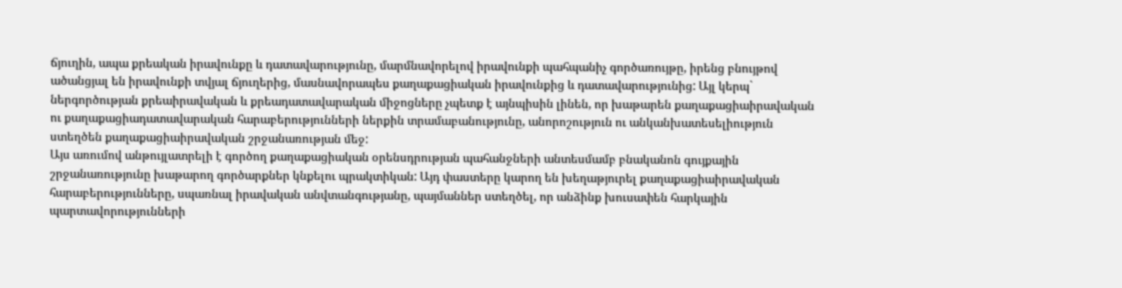ճյուղին, ապա քրեական իրավունքը և դատավարությունը, մարմնավորելով իրավունքի պահպանիչ գործառույթը, իրենց բնույթով ածանցյալ են իրավունքի տվյալ ճյուղերից, մասնավորապես քաղաքացիական իրավունքից և դատավարությունից: Այլ կերպ` ներգործության քրեաիրավական և քրեադատավարական միջոցները չպետք է այնպիսին լինեն, որ խաթարեն քաղաքացիաիրավական ու քաղաքացիադատավարական հարաբերությունների ներքին տրամաբանությունը, անորոշություն ու անկանխատեսելիություն ստեղծեն քաղաքացիաիրավական շրջանառության մեջ:
Այս առումով անթույլատրելի է գործող քաղաքացիական օրենսդրության պահանջների անտեսմամբ բնականոն գույքային շրջանառությունը խաթարող գործարքներ կնքելու պրակտիկան: Այդ փաստերը կարող են խեղաթյուրել քաղաքացիաիրավական հարաբերությունները, սպառնալ իրավական անվտանգությանը, պայմաններ ստեղծել, որ անձինք խուսափեն հարկային պարտավորությունների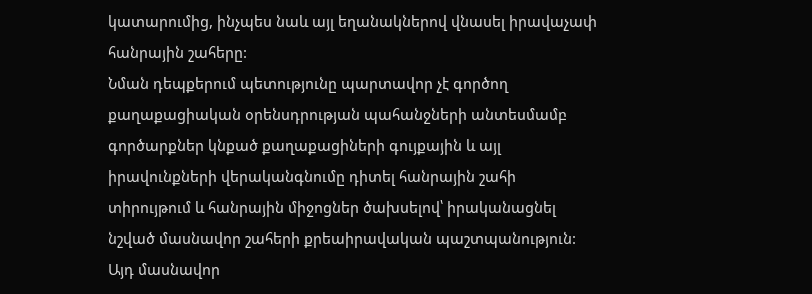կատարումից, ինչպես նաև այլ եղանակներով վնասել իրավաչափ հանրային շահերը:
Նման դեպքերում պետությունը պարտավոր չէ գործող քաղաքացիական օրենսդրության պահանջների անտեսմամբ գործարքներ կնքած քաղաքացիների գույքային և այլ իրավունքների վերականգնումը դիտել հանրային շահի տիրույթում և հանրային միջոցներ ծախսելով՝ իրականացնել նշված մասնավոր շահերի քրեաիրավական պաշտպանություն:
Այդ մասնավոր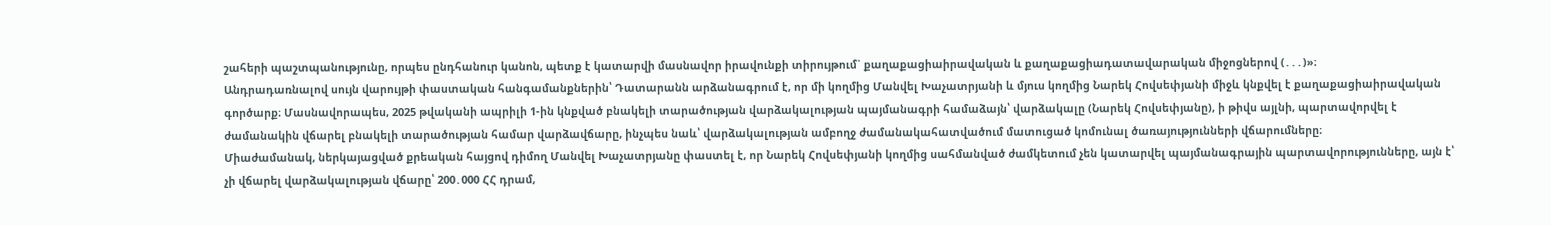շահերի պաշտպանությունը, որպես ընդհանուր կանոն, պետք է կատարվի մասնավոր իրավունքի տիրույթում` քաղաքացիաիրավական և քաղաքացիադատավարական միջոցներով (․․․)»։
Անդրադառնալով սույն վարույթի փաստական հանգամանքներին՝ Դատարանն արձանագրում է, որ մի կողմից Մանվել Խաչատրյանի և մյուս կողմից Նարեկ Հովսեփյանի միջև կնքվել է քաղաքացիաիրավական գործարք։ Մասնավորապես, 2025 թվականի ապրիլի 1-ին կնքված բնակելի տարածության վարձակալության պայմանագրի համաձայն՝ վարձակալը (Նարեկ Հովսեփյանը), ի թիվս այլնի, պարտավորվել է ժամանակին վճարել բնակելի տարածության համար վարձավճարը, ինչպես նաև՝ վարձակալության ամբողջ ժամանակահատվածում մատուցած կոմունալ ծառայությունների վճարումները։
Միաժամանակ, ներկայացված քրեական հայցով դիմող Մանվել Խաչատրյանը փաստել է, որ Նարեկ Հովսեփյանի կողմից սահմանված ժամկետում չեն կատարվել պայմանագրային պարտավորությունները, այն է՝ չի վճարել վարձակալության վճարը՝ 200․000 ՀՀ դրամ,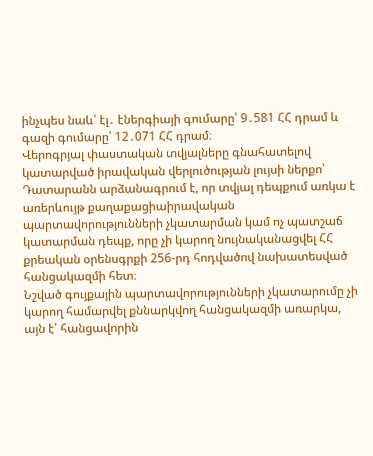ինչպես նաև՝ էլ․ էներգիայի գումարը՝ 9․581 ՀՀ դրամ և գազի գումարը՝ 12․071 ՀՀ դրամ։
Վերոգրյալ փաստական տվյալները գնահատելով կատարված իրավական վերլուծության լույսի ներքո՝ Դատարանն արձանագրում է, որ տվյալ դեպքում առկա է առերևույթ քաղաքացիաիրավական պարտավորությունների չկատարման կամ ոչ պատշաճ կատարման դեպք, որը չի կարող նույնականացվել ՀՀ քրեական օրենսգրքի 256-րդ հոդվածով նախատեսված հանցակազմի հետ։
Նշված գույքային պարտավորությունների չկատարումը չի կարող համարվել քննարկվող հանցակազմի առարկա, այն է՝ հանցավորին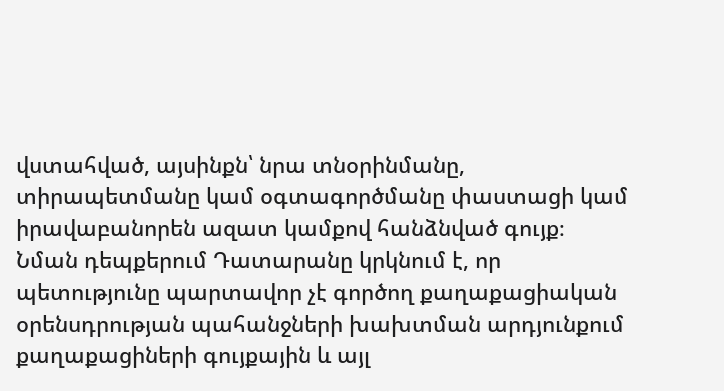վստահված, այսինքն՝ նրա տնօրինմանը, տիրապետմանը կամ օգտագործմանը փաստացի կամ իրավաբանորեն ազատ կամքով հանձնված գույք։
Նման դեպքերում Դատարանը կրկնում է, որ պետությունը պարտավոր չէ գործող քաղաքացիական օրենսդրության պահանջների խախտման արդյունքում քաղաքացիների գույքային և այլ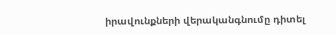իրավունքների վերականգնումը դիտել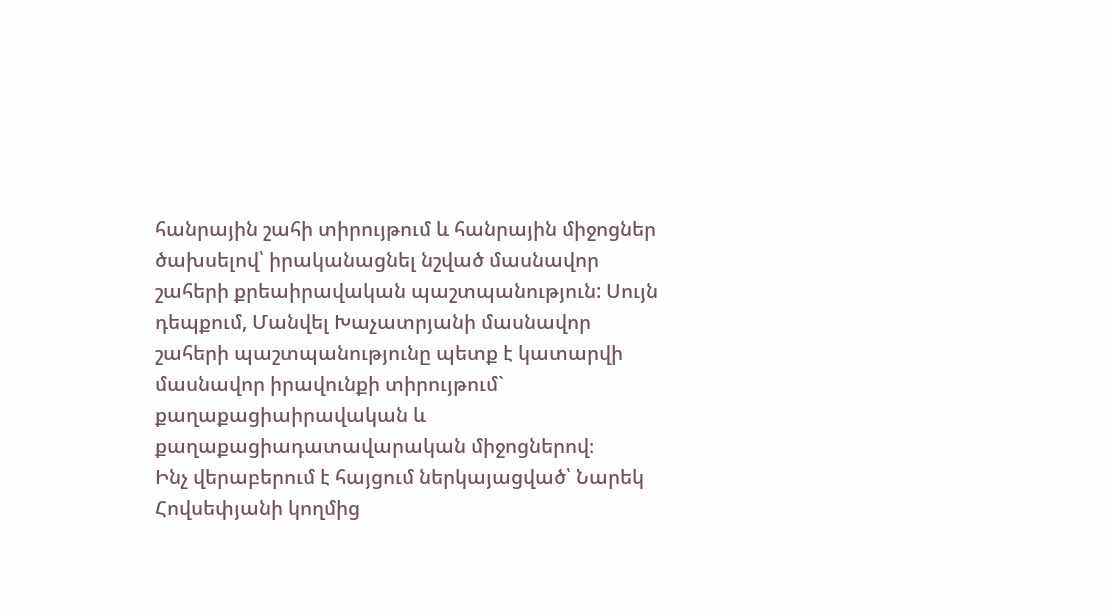հանրային շահի տիրույթում և հանրային միջոցներ ծախսելով՝ իրականացնել նշված մասնավոր շահերի քրեաիրավական պաշտպանություն: Սույն դեպքում, Մանվել Խաչատրյանի մասնավոր շահերի պաշտպանությունը պետք է կատարվի մասնավոր իրավունքի տիրույթում` քաղաքացիաիրավական և քաղաքացիադատավարական միջոցներով։
Ինչ վերաբերում է հայցում ներկայացված՝ Նարեկ Հովսեփյանի կողմից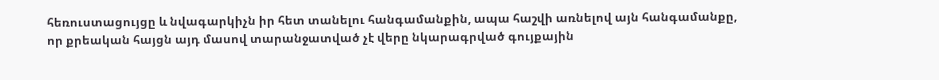հեռուստացույցը և նվագարկիչն իր հետ տանելու հանգամանքին, ապա հաշվի առնելով այն հանգամանքը, որ քրեական հայցն այդ մասով տարանջատված չէ վերը նկարագրված գույքային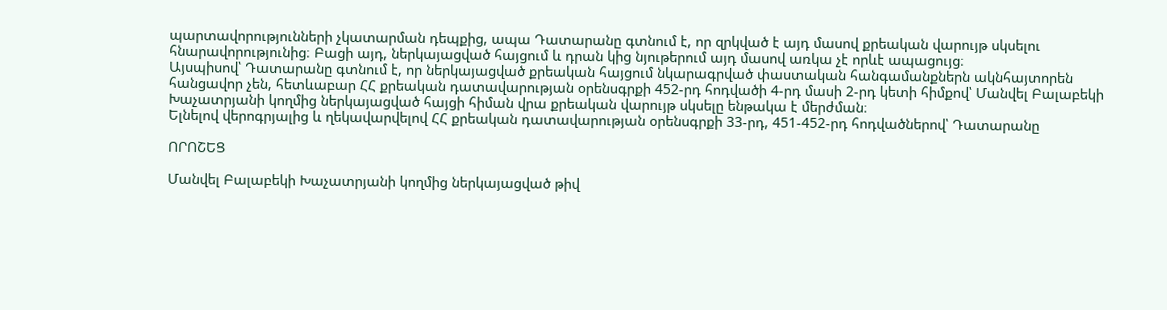պարտավորությունների չկատարման դեպքից, ապա Դատարանը գտնում է, որ զրկված է այդ մասով քրեական վարույթ սկսելու հնարավորությունից։ Բացի այդ, ներկայացված հայցում և դրան կից նյութերում այդ մասով առկա չէ որևէ ապացույց։
Այսպիսով՝ Դատարանը գտնում է, որ ներկայացված քրեական հայցում նկարագրված փաստական հանգամանքներն ակնհայտորեն հանցավոր չեն, հետևաբար ՀՀ քրեական դատավարության օրենսգրքի 452-րդ հոդվածի 4-րդ մասի 2-րդ կետի հիմքով՝ Մանվել Բալաբեկի Խաչատրյանի կողմից ներկայացված հայցի հիման վրա քրեական վարույթ սկսելը ենթակա է մերժման։
Ելնելով վերոգրյալից և ղեկավարվելով ՀՀ քրեական դատավարության օրենսգրքի 33-րդ, 451-452-րդ հոդվածներով՝ Դատարանը

ՈՐՈՇԵՑ

Մանվել Բալաբեկի Խաչատրյանի կողմից ներկայացված թիվ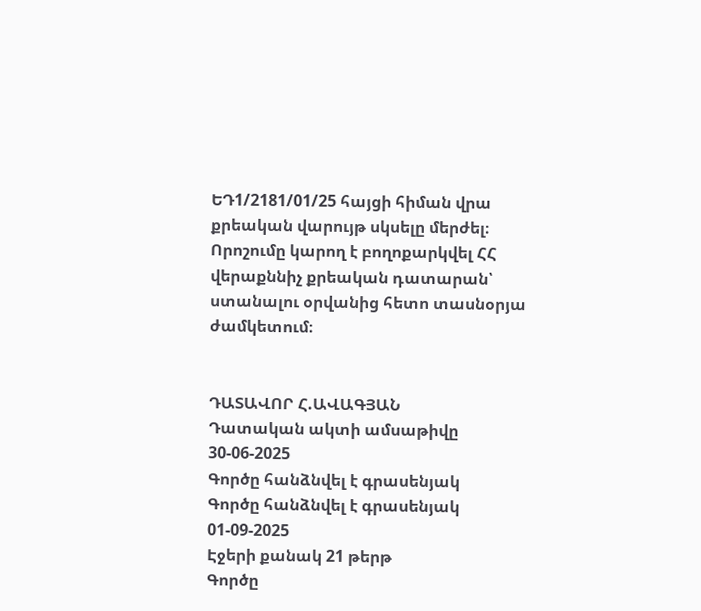ԵԴ1/2181/01/25 հայցի հիման վրա քրեական վարույթ սկսելը մերժել։
Որոշումը կարող է բողոքարկվել ՀՀ վերաքննիչ քրեական դատարան՝ ստանալու օրվանից հետո տասնօրյա ժամկետում։


ԴԱՏԱՎՈՐ Հ.ԱՎԱԳՅԱՆ
Դատական ակտի ամսաթիվը 30-06-2025
Գործը հանձնվել է գրասենյակ
Գործը հանձնվել է գրասենյակ 01-09-2025
Էջերի քանակ 21 թերթ
Գործը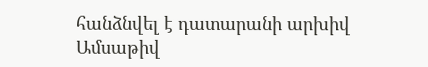հանձնվել է դատարանի արխիվ
Ամսաթիվ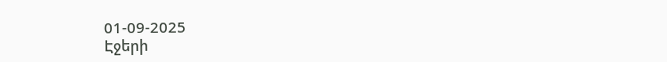01-09-2025
Էջերի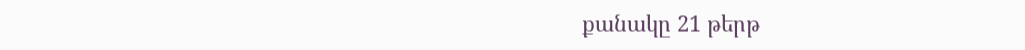քանակը 21 թերթ